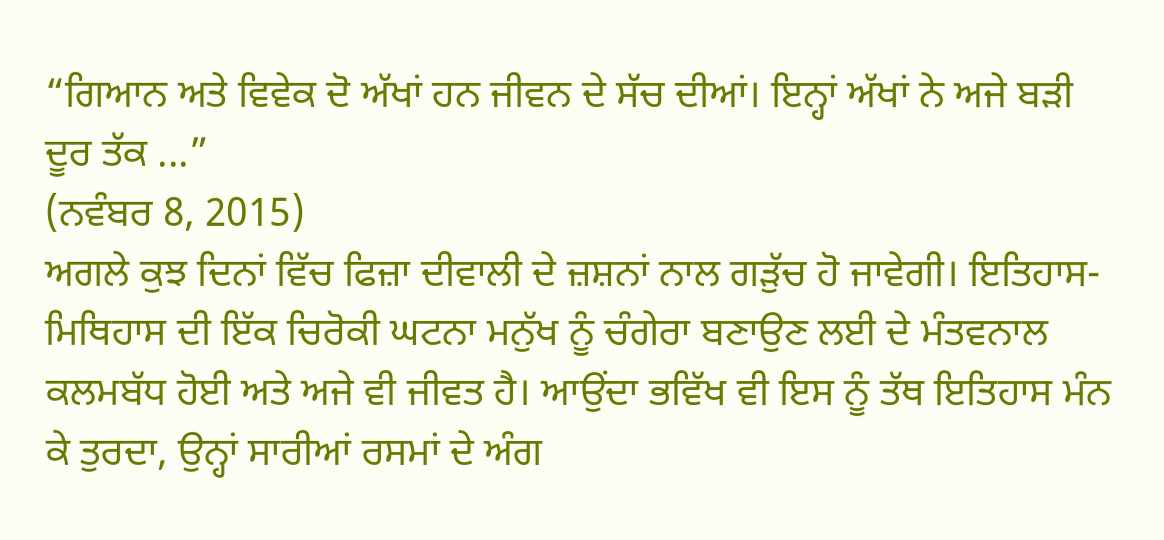“ਗਿਆਨ ਅਤੇ ਵਿਵੇਕ ਦੋ ਅੱਖਾਂ ਹਨ ਜੀਵਨ ਦੇ ਸੱਚ ਦੀਆਂ। ਇਨ੍ਹਾਂ ਅੱਖਾਂ ਨੇ ਅਜੇ ਬੜੀ ਦੂਰ ਤੱਕ ...”
(ਨਵੰਬਰ 8, 2015)
ਅਗਲੇ ਕੁਝ ਦਿਨਾਂ ਵਿੱਚ ਫਿਜ਼ਾ ਦੀਵਾਲੀ ਦੇ ਜ਼ਸ਼ਨਾਂ ਨਾਲ ਗੜੁੱਚ ਹੋ ਜਾਵੇਗੀ। ਇਤਿਹਾਸ-ਮਿਥਿਹਾਸ ਦੀ ਇੱਕ ਚਿਰੋਕੀ ਘਟਨਾ ਮਨੁੱਖ ਨੂੰ ਚੰਗੇਰਾ ਬਣਾਉਣ ਲਈ ਦੇ ਮੰਤਵਨਾਲ ਕਲਮਬੱਧ ਹੋਈ ਅਤੇ ਅਜੇ ਵੀ ਜੀਵਤ ਹੈ। ਆਉਂਦਾ ਭਵਿੱਖ ਵੀ ਇਸ ਨੂੰ ਤੱਥ ਇਤਿਹਾਸ ਮੰਨ ਕੇ ਤੁਰਦਾ, ਉਨ੍ਹਾਂ ਸਾਰੀਆਂ ਰਸਮਾਂ ਦੇ ਅੰਗ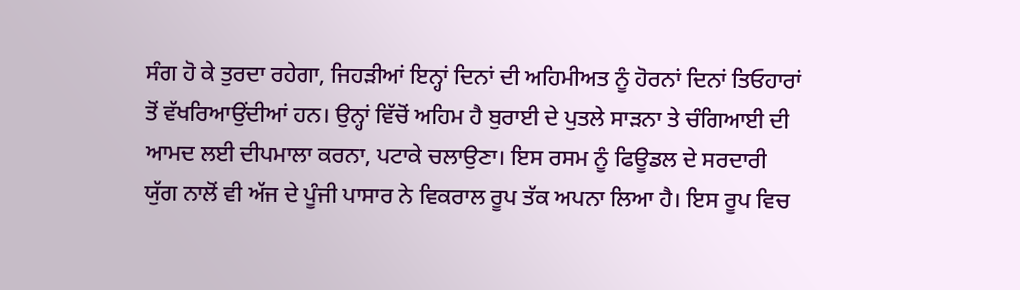ਸੰਗ ਹੋ ਕੇ ਤੁਰਦਾ ਰਹੇਗਾ, ਜਿਹੜੀਆਂ ਇਨ੍ਹਾਂ ਦਿਨਾਂ ਦੀ ਅਹਿਮੀਅਤ ਨੂੰ ਹੋਰਨਾਂ ਦਿਨਾਂ ਤਿਓਹਾਰਾਂ ਤੋਂ ਵੱਖਰਿਆਉਂਦੀਆਂ ਹਨ। ਉਨ੍ਹਾਂ ਵਿੱਚੋਂ ਅਹਿਮ ਹੈ ਬੁਰਾਈ ਦੇ ਪੁਤਲੇ ਸਾੜਨਾ ਤੇ ਚੰਗਿਆਈ ਦੀ ਆਮਦ ਲਈ ਦੀਪਮਾਲਾ ਕਰਨਾ, ਪਟਾਕੇ ਚਲਾਉਣਾ। ਇਸ ਰਸਮ ਨੂੰ ਫਿਊਡਲ ਦੇ ਸਰਦਾਰੀ ਯੁੱਗ ਨਾਲੋਂ ਵੀ ਅੱਜ ਦੇ ਪੂੰਜੀ ਪਾਸਾਰ ਨੇ ਵਿਕਰਾਲ ਰੂਪ ਤੱਕ ਅਪਨਾ ਲਿਆ ਹੈ। ਇਸ ਰੂਪ ਵਿਚ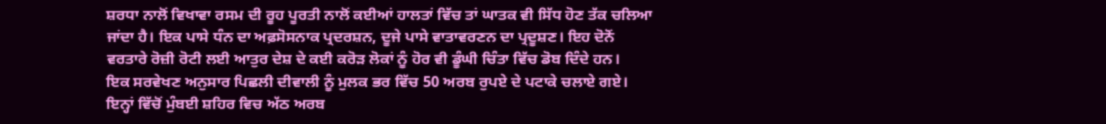ਸ਼ਰਧਾ ਨਾਲੋਂ ਵਿਖਾਵਾ ਰਸਮ ਦੀ ਰੂਹ ਪੂਰਤੀ ਨਾਲੋਂ ਕਈਆਂ ਹਾਲਤਾਂ ਵਿੱਚ ਤਾਂ ਘਾਤਕ ਵੀ ਸਿੱਧ ਹੋਣ ਤੱਕ ਚਲਿਆ ਜਾਂਦਾ ਹੈ। ਇਕ ਪਾਸੇ ਧੰਨ ਦਾ ਅਫ਼ਸੋਸਨਾਕ ਪ੍ਰਦਰਸ਼ਨ, ਦੂਜੇ ਪਾਸੇ ਵਾਤਾਵਰਣਨ ਦਾ ਪ੍ਰਦੂਸ਼ਣ। ਇਹ ਦੋਨੋਂ ਵਰਤਾਰੇ ਰੋਜ਼ੀ ਰੋਟੀ ਲਈ ਆਤੁਰ ਦੇਸ਼ ਦੇ ਕਈ ਕਰੋੜ ਲੋਕਾਂ ਨੂੰ ਹੋਰ ਵੀ ਡੂੰਘੀ ਚਿੰਤਾ ਵਿੱਚ ਡੋਬ ਦਿੰਦੇ ਹਨ।
ਇਕ ਸਰਵੇਖਣ ਅਨੁਸਾਰ ਪਿਛਲੀ ਦੀਵਾਲੀ ਨੂੰ ਮੁਲਕ ਭਰ ਵਿੱਚ 50 ਅਰਬ ਰੁਪਏ ਦੇ ਪਟਾਕੇ ਚਲਾਏ ਗਏ। ਇਨ੍ਹਾਂ ਵਿੱਚੋਂ ਮੁੰਬਈ ਸ਼ਹਿਰ ਵਿਚ ਅੱਠ ਅਰਬ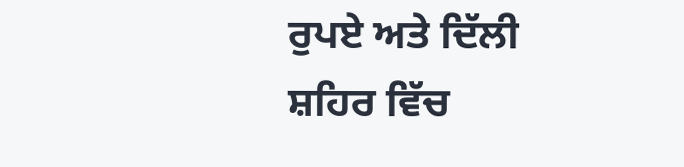ਰੁਪਏ ਅਤੇ ਦਿੱਲੀ ਸ਼ਹਿਰ ਵਿੱਚ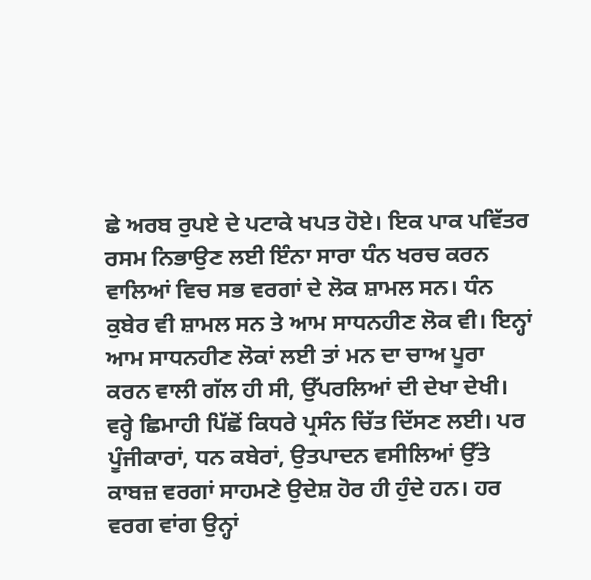ਛੇ ਅਰਬ ਰੁਪਏ ਦੇ ਪਟਾਕੇ ਖਪਤ ਹੋਏ। ਇਕ ਪਾਕ ਪਵਿੱਤਰ ਰਸਮ ਨਿਭਾਉਣ ਲਈ ਇੰਨਾ ਸਾਰਾ ਧੰਨ ਖਰਚ ਕਰਨ ਵਾਲਿਆਂ ਵਿਚ ਸਭ ਵਰਗਾਂ ਦੇ ਲੋਕ ਸ਼ਾਮਲ ਸਨ। ਧੰਨ ਕੁਬੇਰ ਵੀ ਸ਼ਾਮਲ ਸਨ ਤੇ ਆਮ ਸਾਧਨਹੀਣ ਲੋਕ ਵੀ। ਇਨ੍ਹਾਂ ਆਮ ਸਾਧਨਹੀਣ ਲੋਕਾਂ ਲਈ ਤਾਂ ਮਨ ਦਾ ਚਾਅ ਪੂਰਾ ਕਰਨ ਵਾਲੀ ਗੱਲ ਹੀ ਸੀ, ਉੱਪਰਲਿਆਂ ਦੀ ਦੇਖਾ ਦੇਖੀ। ਵਰ੍ਹੇ ਛਿਮਾਹੀ ਪਿੱਛੋਂ ਕਿਧਰੇ ਪ੍ਰਸੰਨ ਚਿੱਤ ਦਿੱਸਣ ਲਈ। ਪਰ ਪੂੰਜੀਕਾਰਾਂ, ਧਨ ਕਬੇਰਾਂ, ਉਤਪਾਦਨ ਵਸੀਲਿਆਂ ਉੱਤੇ ਕਾਬਜ਼ ਵਰਗਾਂ ਸਾਹਮਣੇ ਉਦੇਸ਼ ਹੋਰ ਹੀ ਹੁੰਦੇ ਹਨ। ਹਰ ਵਰਗ ਵਾਂਗ ਉਨ੍ਹਾਂ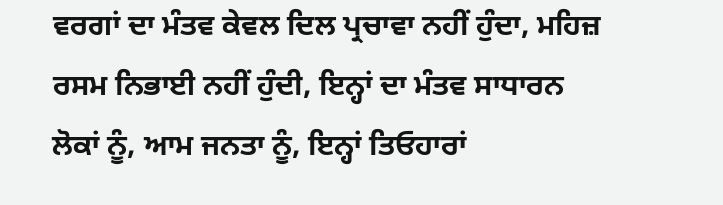ਵਰਗਾਂ ਦਾ ਮੰਤਵ ਕੇਵਲ ਦਿਲ ਪ੍ਰਚਾਵਾ ਨਹੀਂ ਹੁੰਦਾ, ਮਹਿਜ਼ ਰਸਮ ਨਿਭਾਈ ਨਹੀਂ ਹੁੰਦੀ, ਇਨ੍ਹਾਂ ਦਾ ਮੰਤਵ ਸਾਧਾਰਨ ਲੋਕਾਂ ਨੂੰ, ਆਮ ਜਨਤਾ ਨੂੰ, ਇਨ੍ਹਾਂ ਤਿਓਹਾਰਾਂ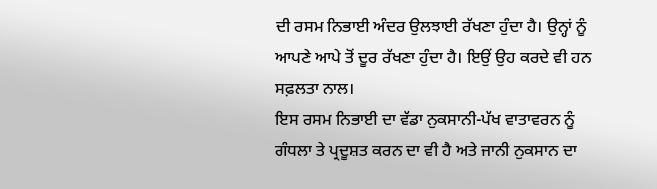ਦੀ ਰਸਮ ਨਿਭਾਈ ਅੰਦਰ ਉਲਝਾਈ ਰੱਖਣਾ ਹੁੰਦਾ ਹੈ। ਉਨ੍ਹਾਂ ਨੂੰ ਆਪਣੇ ਆਪੇ ਤੋਂ ਦੂਰ ਰੱਖਣਾ ਹੁੰਦਾ ਹੈ। ਇਉਂ ਉਹ ਕਰਦੇ ਵੀ ਹਨ ਸਫ਼ਲਤਾ ਨਾਲ।
ਇਸ ਰਸਮ ਨਿਭਾਈ ਦਾ ਵੱਡਾ ਨੁਕਸਾਨੀ-ਪੱਖ ਵਾਤਾਵਰਨ ਨੂੰ ਗੰਧਲਾ ਤੇ ਪ੍ਰਦੂਸ਼ਤ ਕਰਨ ਦਾ ਵੀ ਹੈ ਅਤੇ ਜਾਨੀ ਨੁਕਸਾਨ ਦਾ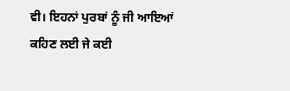ਵੀ। ਇਹਨਾਂ ਪੁਰਬਾਂ ਨੂੰ ਜੀ ਆਇਆਂ ਕਹਿਣ ਲਈ ਜੇ ਕਈ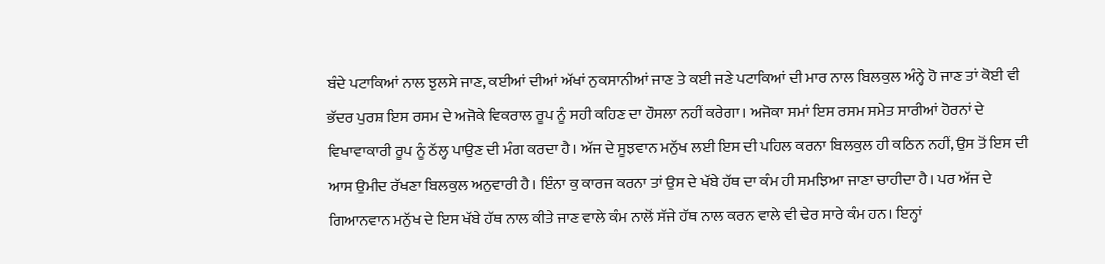ਬੰਦੇ ਪਟਾਕਿਆਂ ਨਾਲ ਝੁਲਸੇ ਜਾਣ, ਕਈਆਂ ਦੀਆਂ ਅੱਖਾਂ ਨੁਕਸਾਨੀਆਂ ਜਾਣ ਤੇ ਕਈ ਜਣੇ ਪਟਾਕਿਆਂ ਦੀ ਮਾਰ ਨਾਲ ਬਿਲਕੁਲ ਅੰਨ੍ਹੇ ਹੋ ਜਾਣ ਤਾਂ ਕੋਈ ਵੀ ਭੱਦਰ ਪੁਰਸ਼ ਇਸ ਰਸਮ ਦੇ ਅਜੋਕੇ ਵਿਕਰਾਲ ਰੂਪ ਨੂੰ ਸਹੀ ਕਹਿਣ ਦਾ ਹੌਸਲਾ ਨਹੀਂ ਕਰੇਗਾ। ਅਜੋਕਾ ਸਮਾਂ ਇਸ ਰਸਮ ਸਮੇਤ ਸਾਰੀਆਂ ਹੋਰਨਾਂ ਦੇ ਵਿਖਾਵਾਕਾਰੀ ਰੂਪ ਨੂੰ ਠੱਲ੍ਹ ਪਾਉਣ ਦੀ ਮੰਗ ਕਰਦਾ ਹੈ। ਅੱਜ ਦੇ ਸੂਝਵਾਨ ਮਨੁੱਖ ਲਈ ਇਸ ਦੀ ਪਹਿਲ ਕਰਨਾ ਬਿਲਕੁਲ ਹੀ ਕਠਿਨ ਨਹੀਂ, ਉਸ ਤੋਂ ਇਸ ਦੀ ਆਸ ਉਮੀਦ ਰੱਖਣਾ ਬਿਲਕੁਲ ਅਨੁਵਾਰੀ ਹੈ। ਇੰਨਾ ਕੁ ਕਾਰਜ ਕਰਨਾ ਤਾਂ ਉਸ ਦੇ ਖੱਬੇ ਹੱਥ ਦਾ ਕੰਮ ਹੀ ਸਮਝਿਆ ਜਾਣਾ ਚਾਹੀਦਾ ਹੈ। ਪਰ ਅੱਜ ਦੇ ਗਿਆਨਵਾਨ ਮਨੁੱਖ ਦੇ ਇਸ ਖੱਬੇ ਹੱਥ ਨਾਲ ਕੀਤੇ ਜਾਣ ਵਾਲੇ ਕੰਮ ਨਾਲੋਂ ਸੱਜੇ ਹੱਥ ਨਾਲ ਕਰਨ ਵਾਲੇ ਵੀ ਢੇਰ ਸਾਰੇ ਕੰਮ ਹਨ। ਇਨ੍ਹਾਂ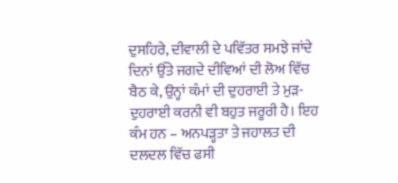ਦੁਸਹਿਰੇ, ਦੀਵਾਲੀ ਦੇ ਪਵਿੱਤਰ ਸਮਝੇ ਜਾਂਦੇ ਦਿਨਾਂ ਉੱਤੇ ਜਗਦੇ ਦੀਵਿਆਂ ਦੀ ਲੋਅ ਵਿੱਚ ਬੈਠ ਕੇ, ਉਨ੍ਹਾਂ ਕੰਮਾਂ ਦੀ ਦੁਹਰਾਈ ਤੇ ਮੁੜ-ਦੁਹਰਾਈ ਕਰਨੀ ਵੀ ਬਹੁਤ ਜਰੂਰੀ ਹੈ। ਇਹ ਕੰਮ ਹਨ – ਅਨਪੜ੍ਹਤਾ ਤੇ ਜਹਾਲਤ ਦੀ ਦਲਦਲ ਵਿੱਚ ਫਸੀ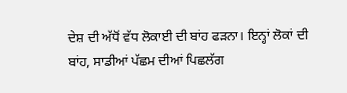ਦੇਸ਼ ਦੀ ਅੱਧੋਂ ਵੱਧ ਲੋਕਾਈ ਦੀ ਬਾਂਹ ਫੜਨਾ। ਇਨ੍ਹਾਂ ਲੋਕਾਂ ਦੀ ਬਾਂਹ, ਸਾਡੀਆਂ ਪੱਛਮ ਦੀਆਂ ਪਿਛਲੱਗ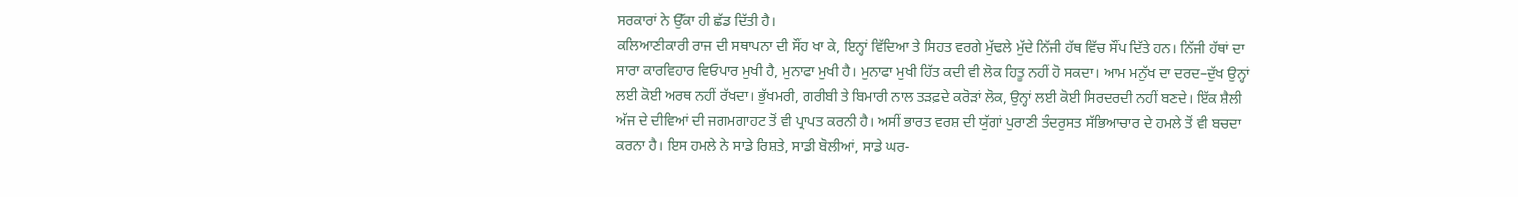ਸਰਕਾਰਾਂ ਨੇ ਉੱਕਾ ਹੀ ਛੱਡ ਦਿੱਤੀ ਹੈ।
ਕਲਿਆਣੀਕਾਰੀ ਰਾਜ ਦੀ ਸਥਾਪਨਾ ਦੀ ਸੌਂਹ ਖਾ ਕੇ, ਇਨ੍ਹਾਂ ਵਿੱਦਿਆ ਤੇ ਸਿਹਤ ਵਰਗੇ ਮੁੱਢਲੇ ਮੁੱਦੇ ਨਿੱਜੀ ਹੱਥ ਵਿੱਚ ਸੌਂਪ ਦਿੱਤੇ ਹਨ। ਨਿੱਜੀ ਹੱਥਾਂ ਦਾ ਸਾਰਾ ਕਾਰਵਿਹਾਰ ਵਿਓਪਾਰ ਮੁਖੀ ਹੈ, ਮੁਨਾਫਾ ਮੁਖੀ ਹੈ। ਮੁਨਾਫਾ ਮੁਖੀ ਹਿੱਤ ਕਦੀ ਵੀ ਲੋਕ ਹਿਤੂ ਨਹੀਂ ਹੋ ਸਕਦਾ। ਆਮ ਮਨੁੱਖ ਦਾ ਦਰਦ–ਦੁੱਖ ਉਨ੍ਹਾਂ ਲਈ ਕੋਈ ਅਰਥ ਨਹੀਂ ਰੱਖਦਾ। ਭੁੱਖਮਰੀ, ਗਰੀਬੀ ਤੇ ਬਿਮਾਰੀ ਨਾਲ ਤੜਫ਼ਦੇ ਕਰੋੜਾਂ ਲੋਕ, ਉਨ੍ਹਾਂ ਲਈ ਕੋਈ ਸਿਰਦਰਦੀ ਨਹੀਂ ਬਣਦੇ। ਇੱਕ ਸ਼ੈਲੀ ਅੱਜ ਦੇ ਦੀਵਿਆਂ ਦੀ ਜਗਮਗਾਹਟ ਤੋਂ ਵੀ ਪ੍ਰਾਪਤ ਕਰਨੀ ਹੈ। ਅਸੀਂ ਭਾਰਤ ਵਰਸ਼ ਦੀ ਯੁੱਗਾਂ ਪੁਰਾਣੀ ਤੰਦਰੁਸਤ ਸੱਭਿਆਚਾਰ ਦੇ ਹਮਲੇ ਤੋਂ ਵੀ ਬਚਦਾ ਕਰਨਾ ਹੈ। ਇਸ ਹਮਲੇ ਨੇ ਸਾਡੇ ਰਿਸ਼ਤੇ, ਸਾਡੀ ਬੋਲੀਆਂ, ਸਾਡੇ ਘਰ-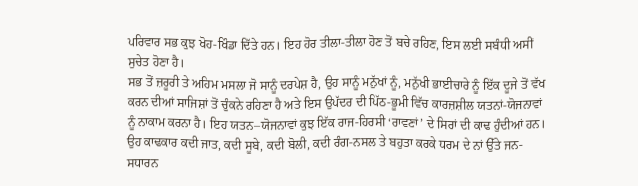ਪਰਿਵਾਰ ਸਭ ਕੁਝ ਖੋਹ-ਖਿੰਡਾ ਦਿੱਤੇ ਹਨ। ਇਹ ਹੋਰ ਤੀਲਾ-ਤੀਲਾ ਹੋਣ ਤੋਂ ਬਚੇ ਰਹਿਣ, ਇਸ ਲਈ ਸਬੰਧੀ ਅਸੀਂ ਸੁਚੇਤ ਹੋਣਾ ਹੈ।
ਸਭ ਤੋਂ ਜ਼ਰੂਰੀ ਤੇ ਅਹਿਮ ਮਸਲਾ ਜੋ ਸਾਨੂੰ ਦਰਪੇਸ਼ ਹੈ, ਉਹ ਸਾਨੂੰ ਮਨੁੱਖਾਂ ਨੂੰ, ਮਨੁੱਖੀ ਭਾਈਚਾਰੇ ਨੂੰ ਇੱਕ ਦੂਜੇ ਤੋਂ ਵੱਖ ਕਰਨ ਦੀਆਂ ਸਾਜਿਸ਼ਾਂ ਤੋਂ ਚੁੰਕਨੇ ਰਹਿਣਾ ਹੈ ਅਤੇ ਇਸ ਉਪੱਦਰ ਦੀ ਪਿੱਠ-ਭੂਮੀ ਵਿੱਚ ਕਾਰਜ਼ਸ਼ੀਲ ਯਤਨਾਂ-ਯੋਜਨਾਵਾਂ ਨੂੰ ਨਾਕਾਮ ਕਰਨਾ ਹੈ। ਇਹ ਯਤਨ–ਯੋਜਨਾਵਾਂ ਕੁਝ ਇੱਕ ਰਾਜ-ਹਿਰਸੀ ‘ਰਾਵਣਾਂ’ ਦੇ ਸਿਰਾਂ ਦੀ ਕਾਢ ਹੁੰਦੀਆਂ ਹਨ। ਉਹ ਕਾਢਕਾਰ ਕਦੀ ਜਾਤ, ਕਦੀ ਸੂਬੇ, ਕਦੀ ਬੋਲੀ, ਕਦੀ ਰੰਗ-ਨਸਲ ਤੇ ਬਹੁਤਾ ਕਰਕੇ ਧਰਮ ਦੇ ਨਾਂ ਉੱਤੇ ਜਨ-ਸਧਾਰਨ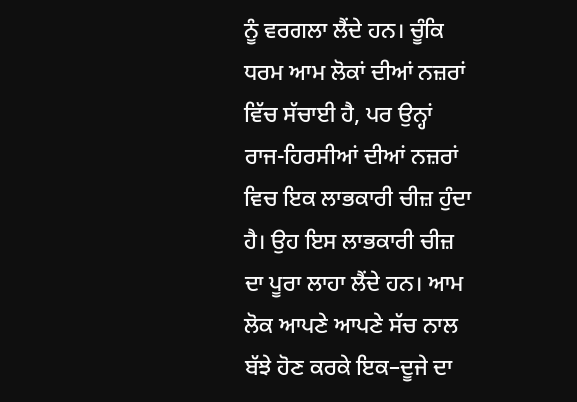ਨੂੰ ਵਰਗਲਾ ਲੈਂਦੇ ਹਨ। ਚੂੰਕਿ ਧਰਮ ਆਮ ਲੋਕਾਂ ਦੀਆਂ ਨਜ਼ਰਾਂ ਵਿੱਚ ਸੱਚਾਈ ਹੈ, ਪਰ ਉਨ੍ਹਾਂ ਰਾਜ-ਹਿਰਸੀਆਂ ਦੀਆਂ ਨਜ਼ਰਾਂ ਵਿਚ ਇਕ ਲਾਭਕਾਰੀ ਚੀਜ਼ ਹੁੰਦਾ ਹੈ। ਉਹ ਇਸ ਲਾਭਕਾਰੀ ਚੀਜ਼ ਦਾ ਪੂਰਾ ਲਾਹਾ ਲੈਂਦੇ ਹਨ। ਆਮ ਲੋਕ ਆਪਣੇ ਆਪਣੇ ਸੱਚ ਨਾਲ ਬੱਝੇ ਹੋਣ ਕਰਕੇ ਇਕ–ਦੂਜੇ ਦਾ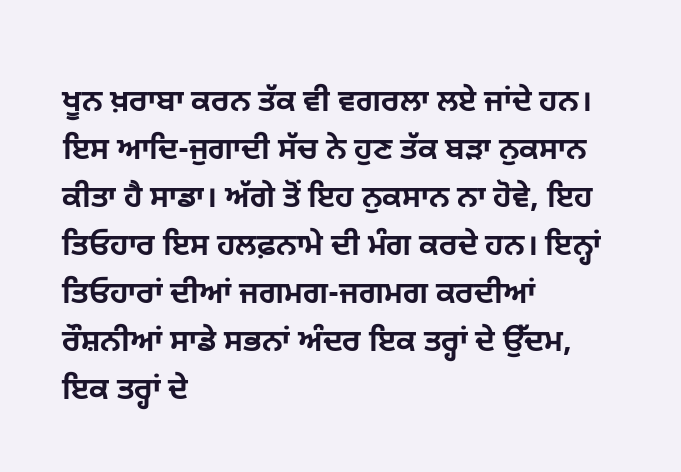ਖੂਨ ਖ਼ਰਾਬਾ ਕਰਨ ਤੱਕ ਵੀ ਵਗਰਲਾ ਲਏ ਜਾਂਦੇ ਹਨ। ਇਸ ਆਦਿ-ਜੁਗਾਦੀ ਸੱਚ ਨੇ ਹੁਣ ਤੱਕ ਬੜਾ ਨੁਕਸਾਨ ਕੀਤਾ ਹੈ ਸਾਡਾ। ਅੱਗੇ ਤੋਂ ਇਹ ਨੁਕਸਾਨ ਨਾ ਹੋਵੇ, ਇਹ ਤਿਓਹਾਰ ਇਸ ਹਲਫ਼ਨਾਮੇ ਦੀ ਮੰਗ ਕਰਦੇ ਹਨ। ਇਨ੍ਹਾਂ ਤਿਓਹਾਰਾਂ ਦੀਆਂ ਜਗਮਗ-ਜਗਮਗ ਕਰਦੀਆਂ ਰੌਸ਼ਨੀਆਂ ਸਾਡੇ ਸਭਨਾਂ ਅੰਦਰ ਇਕ ਤਰ੍ਹਾਂ ਦੇ ਉੱਦਮ, ਇਕ ਤਰ੍ਹਾਂ ਦੇ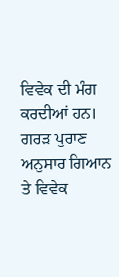ਵਿਵੇਕ ਦੀ ਮੰਗ ਕਰਦੀਆਂ ਹਨ। ਗਰੜ ਪੁਰਾਣ ਅਨੁਸਾਰ ਗਿਆਨ ਤੇ ਵਿਵੇਕ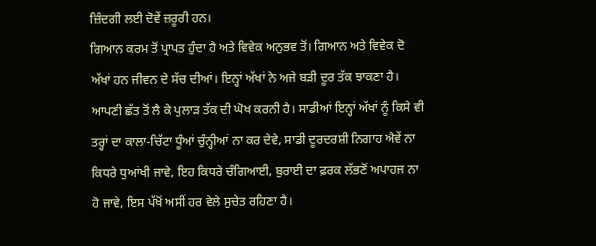ਜ਼ਿੰਦਗੀ ਲਈ ਦੋਵੇਂ ਜ਼ਰੂਰੀ ਹਨ।
ਗਿਆਨ ਕਰਮ ਤੋਂ ਪ੍ਰਾਪਤ ਹੁੰਦਾ ਹੈ ਅਤੇ ਵਿਵੇਕ ਅਨੁਭਵ ਤੋਂ। ਗਿਆਨ ਅਤੇ ਵਿਵੇਕ ਦੋ ਅੱਖਾਂ ਹਨ ਜੀਵਨ ਦੇ ਸੱਚ ਦੀਆਂ। ਇਨ੍ਹਾਂ ਅੱਖਾਂ ਨੇ ਅਜੇ ਬੜੀ ਦੂਰ ਤੱਕ ਝਾਕਣਾ ਹੈ। ਆਪਣੀ ਛੱਤ ਤੋਂ ਲੈ ਕੇ ਪੁਲਾੜ ਤੱਕ ਦੀ ਘੋਖ ਕਰਨੀ ਹੈ। ਸਾਡੀਆਂ ਇਨ੍ਹਾਂ ਅੱਖਾਂ ਨੂੰ ਕਿਸੇ ਵੀ ਤਰ੍ਹਾਂ ਦਾ ਕਾਲਾ-ਚਿੱਟਾ ਧੂੰਆਂ ਚੁੰਨ੍ਹੀਆਂ ਨਾ ਕਰ ਦੇਵੇ, ਸਾਡੀ ਦੂਰਦਰਸ਼ੀ ਨਿਗਾਹ ਐਵੇਂ ਨਾ ਕਿਧਰੇ ਧੁਆਂਖੀ ਜਾਵੇ, ਇਹ ਕਿਧਰੇ ਚੰਗਿਆਈ, ਬੁਰਾਈ ਦਾ ਫ਼ਰਕ ਲੱਭਣੋਂ ਅਪਾਹਜ ਨਾ ਹੋ ਜਾਵੇ, ਇਸ ਪੱਖੋਂ ਅਸੀਂ ਹਰ ਵੇਲੇ ਸੁਚੇਤ ਰਹਿਣਾ ਹੈ।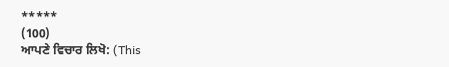*****
(100)
ਆਪਣੇ ਵਿਚਾਰ ਲਿਖੋ: (This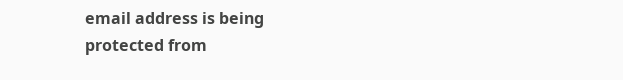email address is being protected from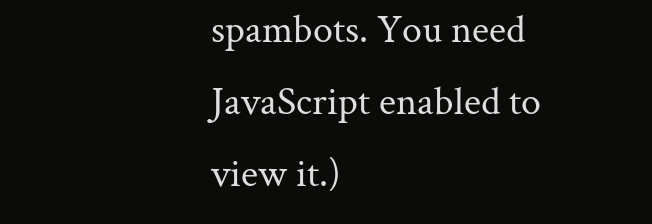spambots. You need JavaScript enabled to view it.)